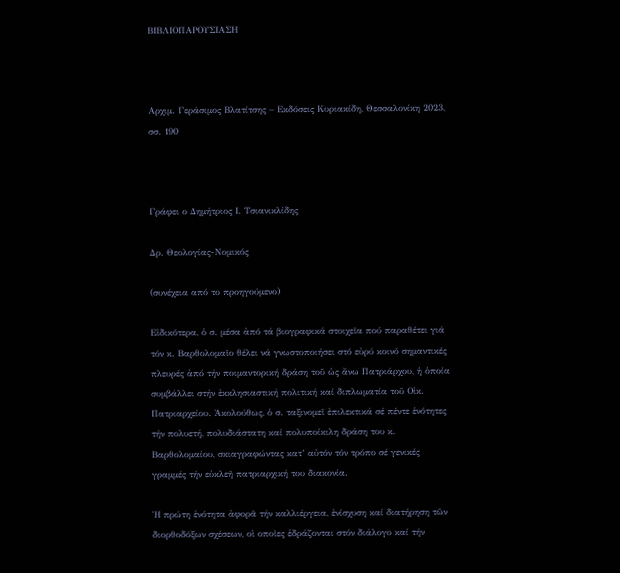ΒΙΒΛΙΟΠΑΡΟΥΣΙΑΣΗ



Αρχιμ. Γεράσιμος Βλατίτσης – Εκδόσεις Κυριακίδη, Θεσσαλονίκη 2023, σσ. 190



Γράφει ο Δημήτριος Ι. Τσιανικλίδης

Δρ. Θεολογίας-Νομικός

(συνέχεια από το προηγούμενο)

Εἰδικότερα, ὁ σ. μέσα ἀπό τά βιογραφικά στοιχεῖα πού παραθέτει γιά τόν κ. Βαρθολομαῖο θέλει νά γνωστοποιήσει στό εὐρύ κοινό σημαντικές πλευρές ἀπό τήν ποιμαντορική δράση τοῦ ὡς ἄνω Πατριάρχου, ἡ ὁποία συμβάλλει στήν ἐκκλησιαστική πολιτική καί διπλωματία τοῦ Οἰκ. Πατριαρχείου. Ἀκολούθως, ὁ σ. ταξινομεῖ ἐπιλεκτικά σέ πέντε ἑνότητες τήν πολυετή, πολυδιάστατη καί πολυποίκιλη δράση του κ. Βαρθολομαίου, σκιαγραφώντας κατ’ αὐτόν τόν τρόπο σέ γενικές γραμμές τήν εὐκλεῆ πατριαρχική του διακονία.

Ἡ πρώτη ἑνότητα ἀφορᾶ τήν καλλιέργεια, ἐνίσχυση καί διατήρηση τῶν διορθοδόξων σχέσεων, οἱ οποῖες ἑδράζονται στόν διάλογο καί τήν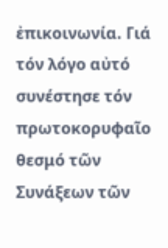ἐπικοινωνία. Γιά τόν λόγο αὐτό συνέστησε τόν πρωτοκορυφαῖο θεσμό τῶν Συνάξεων τῶν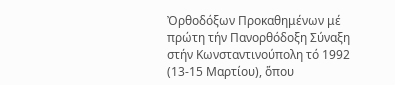Ὀρθοδόξων Προκαθημένων μέ πρώτη τήν Πανορθόδοξη Σύναξη στήν Κωνσταντινούπολη τό 1992 (13-15 Μαρτίου), ὅπου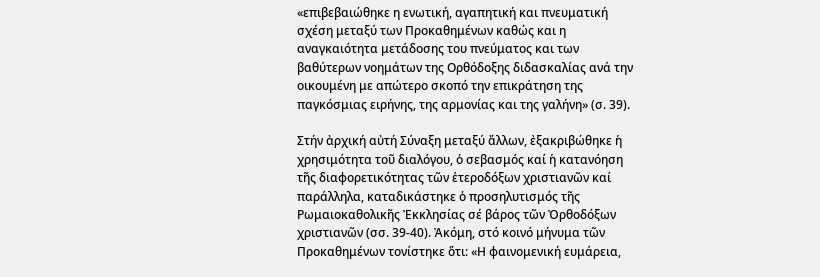«επιβεβαιώθηκε η ενωτική, αγαπητική και πνευματική σχέση μεταξύ των Προκαθημένων καθώς και η αναγκαιότητα μετάδοσης του πνεύματος και των βαθύτερων νοημάτων της Ορθόδοξης διδασκαλίας ανά την οικουμένη με απώτερο σκοπό την επικράτηση της παγκόσμιας ειρήνης, της αρμονίας και της γαλήνη» (σ. 39).

Στήν ἀρχική αὐτή Σύναξη μεταξύ ἄλλων, ἐξακριβώθηκε ἡ χρησιμότητα τοῦ διαλόγου, ὁ σεβασμός καί ἡ κατανόηση τῆς διαφορετικότητας τῶν ἑτεροδόξων χριστιανῶν καί παράλληλα, καταδικάστηκε ὁ προσηλυτισμός τῆς Ρωμαιοκαθολικῆς Ἐκκλησίας σέ βάρος τῶν Ὀρθοδόξων χριστιανῶν (σσ. 39-40). Ἀκόμη, στό κοινό μήνυμα τῶν Προκαθημένων τονίστηκε ὅτι: «Η φαινομενική ευμάρεια,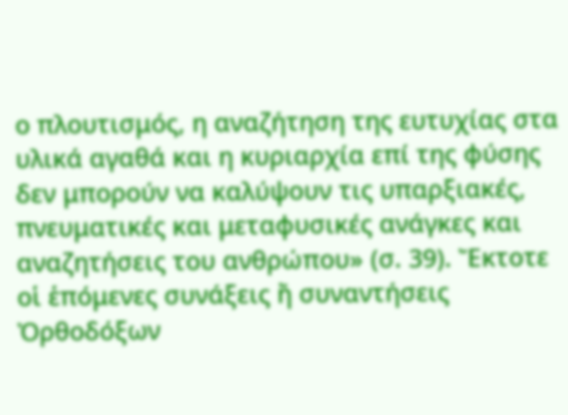ο πλουτισμός, η αναζήτηση της ευτυχίας στα υλικά αγαθά και η κυριαρχία επί της φύσης δεν μπορούν να καλύψουν τις υπαρξιακές, πνευματικές και μεταφυσικές ανάγκες και αναζητήσεις του ανθρώπου» (σ. 39). Ἔκτοτε οἱ ἑπόμενες συνάξεις ἤ συναντήσεις Ὀρθοδόξων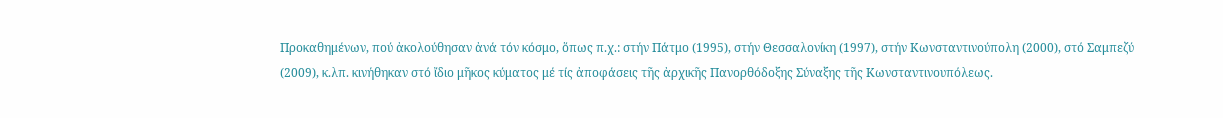Προκαθημένων, πού ἀκολούθησαν ἀνά τόν κόσμο, ὅπως π.χ.: στήν Πάτμο (1995), στήν Θεσσαλονίκη (1997), στήν Κωνσταντινούπολη (2000), στό Σαμπεζύ (2009), κ.λπ. κινήθηκαν στό ἴδιο μῆκος κύματος μέ τίς ἀποφάσεις τῆς ἀρχικῆς Πανορθόδοξης Σύναξης τῆς Κωνσταντινουπόλεως.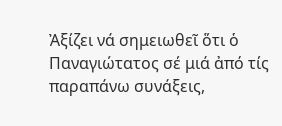Ἀξίζει νά σημειωθεῖ ὅτι ὁ Παναγιώτατος σέ μιά ἀπό τίς παραπάνω συνάξεις,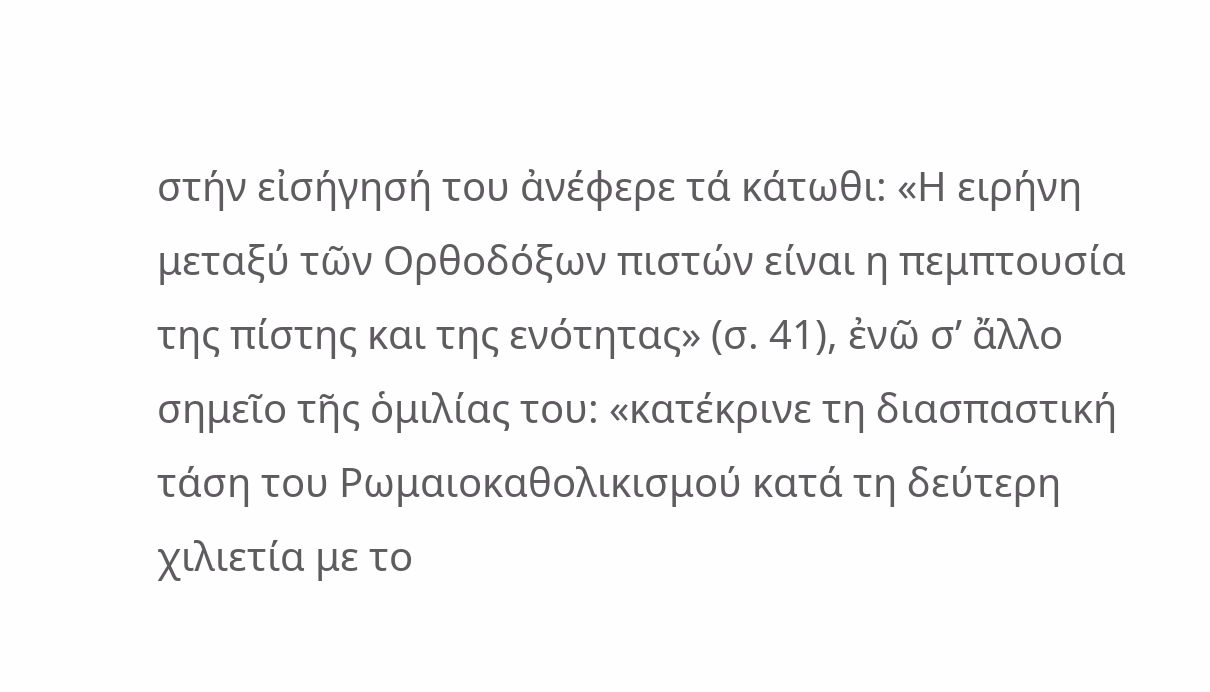στήν εἰσήγησή του ἀνέφερε τά κάτωθι: «Η ειρήνη μεταξύ τῶν Ορθοδόξων πιστών είναι η πεμπτουσία της πίστης και της ενότητας» (σ. 41), ἐνῶ σ’ ἄλλο σημεῖο τῆς ὁμιλίας του: «κατέκρινε τη διασπαστική τάση του Ρωμαιοκαθολικισμού κατά τη δεύτερη χιλιετία με το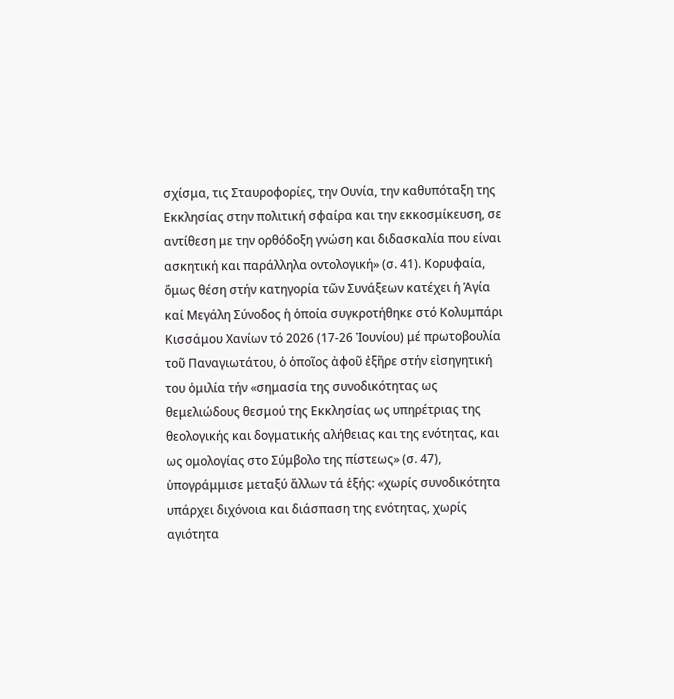σχίσμα, τις Σταυροφορίες, την Ουνία, την καθυπόταξη της Εκκλησίας στην πολιτική σφαίρα και την εκκοσμίκευση, σε αντίθεση με την ορθόδοξη γνώση και διδασκαλία που είναι ασκητική και παράλληλα οντολογική» (σ. 41). Κορυφαία, ὅμως θέση στήν κατηγορία τῶν Συνάξεων κατέχει ἡ Ἁγία καί Μεγάλη Σύνοδος ἡ ὁποία συγκροτήθηκε στό Κολυμπάρι Κισσάμου Χανίων τό 2026 (17-26 Ἰουνίου) μέ πρωτοβουλία τοῦ Παναγιωτάτου, ὁ ὁποῖος ἀφοῦ ἐξῆρε στήν εἰσηγητική του ὁμιλία τήν «σημασία της συνοδικότητας ως θεμελιώδους θεσμού της Εκκλησίας ως υπηρέτριας της θεολογικής και δογματικής αλήθειας και της ενότητας, και ως ομολογίας στο Σύμβολο της πίστεως» (σ. 47), ὑπογράμμισε μεταξύ ἄλλων τά ἑξής: «χωρίς συνοδικότητα υπάρχει διχόνοια και διάσπαση της ενότητας, χωρίς αγιότητα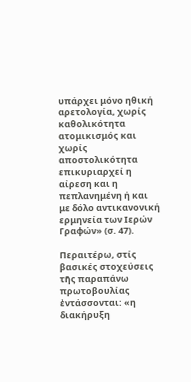υπάρχει μόνο ηθική αρετολογία, χωρίς καθολικότητα ατομικισμός και χωρίς αποστολικότητα επικυριαρχεί η αίρεση και η πεπλανημένη ή και με δόλο αντικανονική ερμηνεία των Ιερών Γραφών» (σ. 47).

Περαιτέρω, στίς βασικές στοχεύσεις τῆς παραπάνω πρωτοβουλίας ἐντάσσονται: «η διακήρυξη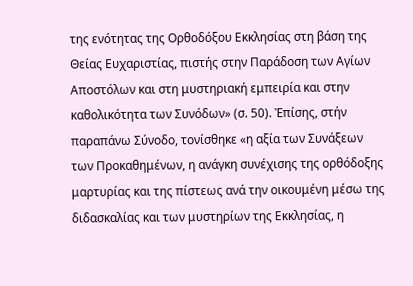της ενότητας της Ορθοδόξου Εκκλησίας στη βάση της Θείας Ευχαριστίας, πιστής στην Παράδοση των Αγίων Αποστόλων και στη μυστηριακή εμπειρία και στην καθολικότητα των Συνόδων» (σ. 50). Ἐπίσης, στήν παραπάνω Σύνοδο, τονίσθηκε «η αξία των Συνάξεων των Προκαθημένων, η ανάγκη συνέχισης της ορθόδοξης μαρτυρίας και της πίστεως ανά την οικουμένη μέσω της διδασκαλίας και των μυστηρίων της Εκκλησίας, η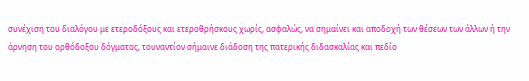συνέχιση του διαλόγου με ετεροδόξους και ετεροθρήσκους χωρίς, ασφαλώς, να σημαίνει και αποδοχή των θέσεων των άλλων ή την άρνηση του ορθόδοξου δόγματος, τουναντίον σήμαινε διάδοση της πατερικής διδασκαλίας και πεδίο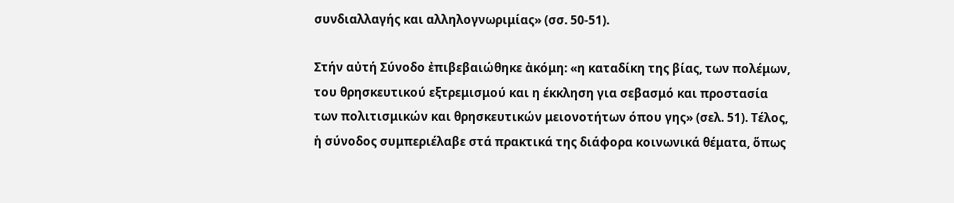συνδιαλλαγής και αλληλογνωριμίας» (σσ. 50-51).

Στήν αὐτή Σύνοδο ἐπιβεβαιώθηκε ἀκόμη: «η καταδίκη της βίας, των πολέμων, του θρησκευτικού εξτρεμισμού και η έκκληση για σεβασμό και προστασία των πολιτισμικών και θρησκευτικών μειονοτήτων όπου γης» (σελ. 51). Τέλος, ἡ σύνοδος συμπεριέλαβε στά πρακτικά της διάφορα κοινωνικά θέματα, ὅπως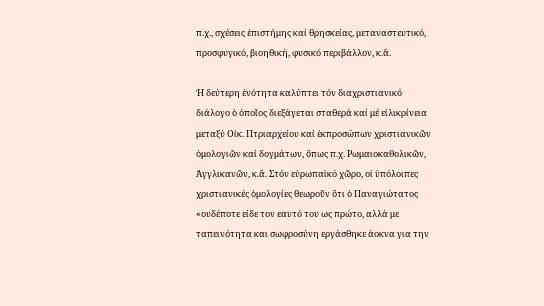π.χ., σχέσεις ἐπιστήμης καί θρησκείας, μεταναστευτικό, προσφυγικό, βιοηθική, φυσικό περιβάλλον, κ.ἄ.

Ἡ δεύτερη ἑνότητα καλύπτει τόν διαχριστιανικό διάλογο ὁ ὁποῖος διεξάγεται σταθερά καί μέ εἰλικρίνεια μεταξύ Οἰκ. Πτριαρχείου καί ἐκπροσώπων χριστιανικῶν ὁμολογιῶν καί δογμάτων, ὅπως π.χ. Ρωμαιοκαθολικῶν, Ἀγγλικανῶν, κ.ἄ. Στόν εὐρωπαϊκό χῶρο, οἱ ὑπόλοιπες χριστιανικές ὁμολογίες θεωροῦν ὅτι ὁ Παναγιώτατος «ουδέποτε είδε τον εαυτό του ως πρώτο, αλλά με ταπεινότητα και σωφροσύνη εργάσθηκε άοκνα για την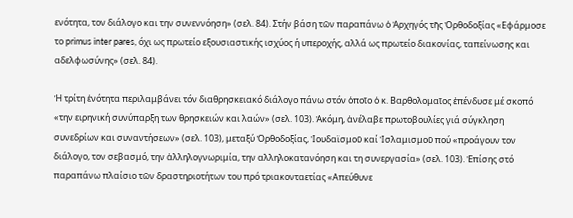ενότητα, τον διάλογο και την συνεννόηση» (σελ. 84). Στήν βάση τῶν παραπάνω ὁ Ἀρχηγός τῆς Ὀρθοδοξίας «Εφάρμοσε το primus inter pares, όχι ως πρωτείο εξουσιαστικής ισχύος ή υπεροχής, αλλά ως πρωτείο διακονίας, ταπείνωσης και αδελφωσύνης» (σελ. 84).

Ἡ τρίτη ἑνότητα περιλαμβάνει τόν διαθρησκειακό διάλογο πάνω στόν ὁποῖο ὁ κ. Βαρθολομαῖος ἐπένδυσε μέ σκοπό «την ειρηνική συνύπαρξη των θρησκειών και λαών» (σελ. 103). Ἀκόμη, ἀνέλαβε πρωτοβουλίες γιά σύγκληση συνεδρίων και συναντήσεων» (σελ. 103), μεταξύ Ὀρθοδοξίας, Ἰουδαϊσμοῦ καί Ἰσλαμισμοῦ πού «προάγουν τον διάλογο, τον σεβασμό, την ἀλληλογνωριμία, την αλληλοκατανόηση και τη συνεργασία» (σελ. 103). Ἐπίσης στό παραπάνω πλαίσιο τῶν δραστηριοτήτων του πρό τριακονταετίας «Απεύθυνε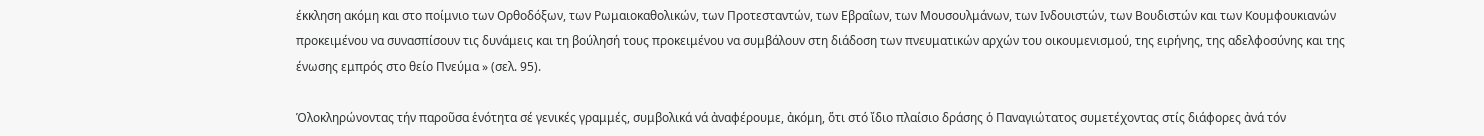έκκληση ακόμη και στο ποίμνιο των Ορθοδόξων, των Ρωμαιοκαθολικών, των Προτεσταντών, των Εβραΐων, των Μουσουλμάνων, των Ινδουιστών, των Βουδιστών και των Κουμφουκιανών προκειμένου να συνασπίσουν τις δυνάμεις και τη βούλησή τους προκειμένου να συμβάλουν στη διάδοση των πνευματικών αρχών του οικουμενισμού, της ειρήνης, της αδελφοσύνης και της ένωσης εμπρός στο θείο Πνεύμα » (σελ. 95).

Ὁλοκληρώνοντας τήν παροῦσα ἑνότητα σέ γενικές γραμμές, συμβολικά νά ἀναφέρουμε, ἀκόμη, ὅτι στό ἴδιο πλαίσιο δράσης ὁ Παναγιώτατος συμετέχοντας στίς διάφορες ἀνά τόν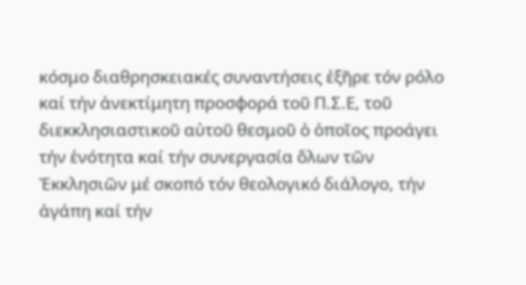κόσμο διαθρησκειακές συναντήσεις ἐξῆρε τόν ρόλο καί τήν ἀνεκτίμητη προσφορά τοῦ Π.Σ.Ε, τοῦ διεκκλησιαστικοῦ αὐτοῦ θεσμοῦ ὁ ὁποῖος προάγει τήν ἑνότητα καί τήν συνεργασία ὅλων τῶν Ἐκκλησιῶν μέ σκοπό τόν θεολογικό διάλογο, τήν ἀγάπη καί τήν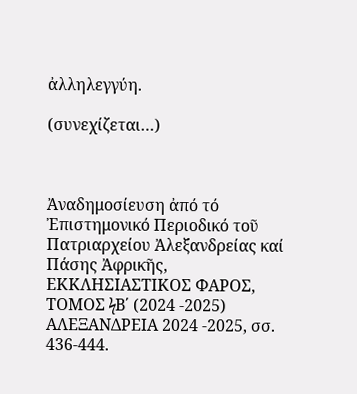ἀλληλεγγύη.

(συνεχίζεται…)



Ἀναδημοσίευση ἀπό τό Ἐπιστημονικό Περιοδικό τοῦ Πατριαρχείου Ἀλεξανδρείας καί Πάσης Ἀφρικῆς, ΕΚΚΛΗΣΙΑΣΤΙΚΟΣ ΦΑΡΟΣ, ΤΟΜΟΣ ϟΒ΄ (2024 -2025) ΑΛΕΞΑΝΔΡΕΙΑ 2024 -2025, σσ. 436-444.